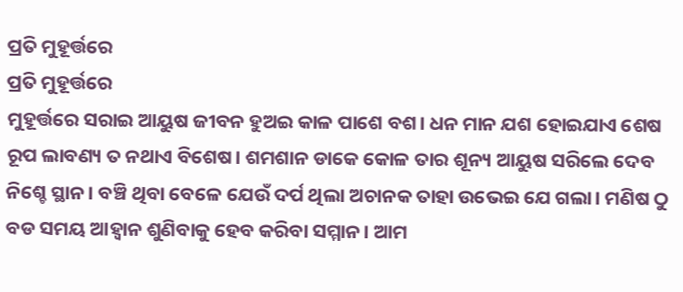ପ୍ରତି ମୁହୂର୍ତ୍ତରେ
ପ୍ରତି ମୁହୂର୍ତ୍ତରେ
ମୁହୂର୍ତ୍ତରେ ସରାଇ ଆୟୁଷ ଜୀବନ ହୁଅଇ କାଳ ପାଶେ ବଶ। ଧନ ମାନ ଯଶ ହୋଇଯାଏ ଶେଷ ରୂପ ଲାବଣ୍ୟ ତ ନଥାଏ ବିଶେଷ। ଶମଶାନ ଡାକେ କୋଳ ତାର ଶୂନ୍ୟ ଆୟୁଷ ସରିଲେ ଦେବ ନିଶ୍ଚେ ସ୍ଥାନ। ବଞ୍ଚି ଥିବା ବେଳେ ଯେଉଁ ଦର୍ପ ଥିଲା ଅଚାନକ ତାହା ଉଭେଇ ଯେ ଗଲା। ମଣିଷ ଠୁ ବଡ ସମୟ ଆହ୍ବାନ ଶୁଣିବାକୁ ହେବ କରିବା ସମ୍ମାନ। ଆମ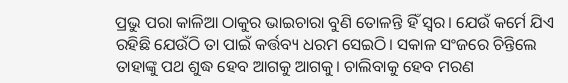ପ୍ରଭୁ ପରା କାଳିଆ ଠାକୁର ଭାଇଚାରା ବୁଣି ତୋଳନ୍ତି ହିଁ ସ୍ଵର। ଯେଉଁ କର୍ମେ ଯିଏ ରହିଛି ଯେଉଁଠି ତା ପାଇଁ କର୍ତ୍ତବ୍ୟ ଧରମ ସେଇଠି। ସକାଳ ସଂଜରେ ଚିନ୍ତିଲେ ତାହାଙ୍କୁ ପଥ ଶୁଦ୍ଧ ହେବ ଆଗକୁ ଆଗକୁ। ଚାଲିବାକୁ ହେବ ମରଣ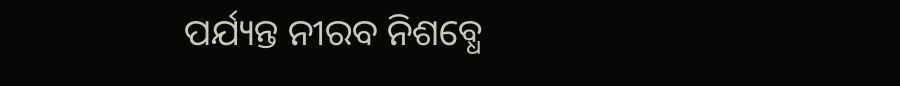ପର୍ଯ୍ୟନ୍ତ ନୀରବ ନିଶବ୍ଧେ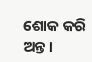ଶୋକ କରି ଅନ୍ତ।